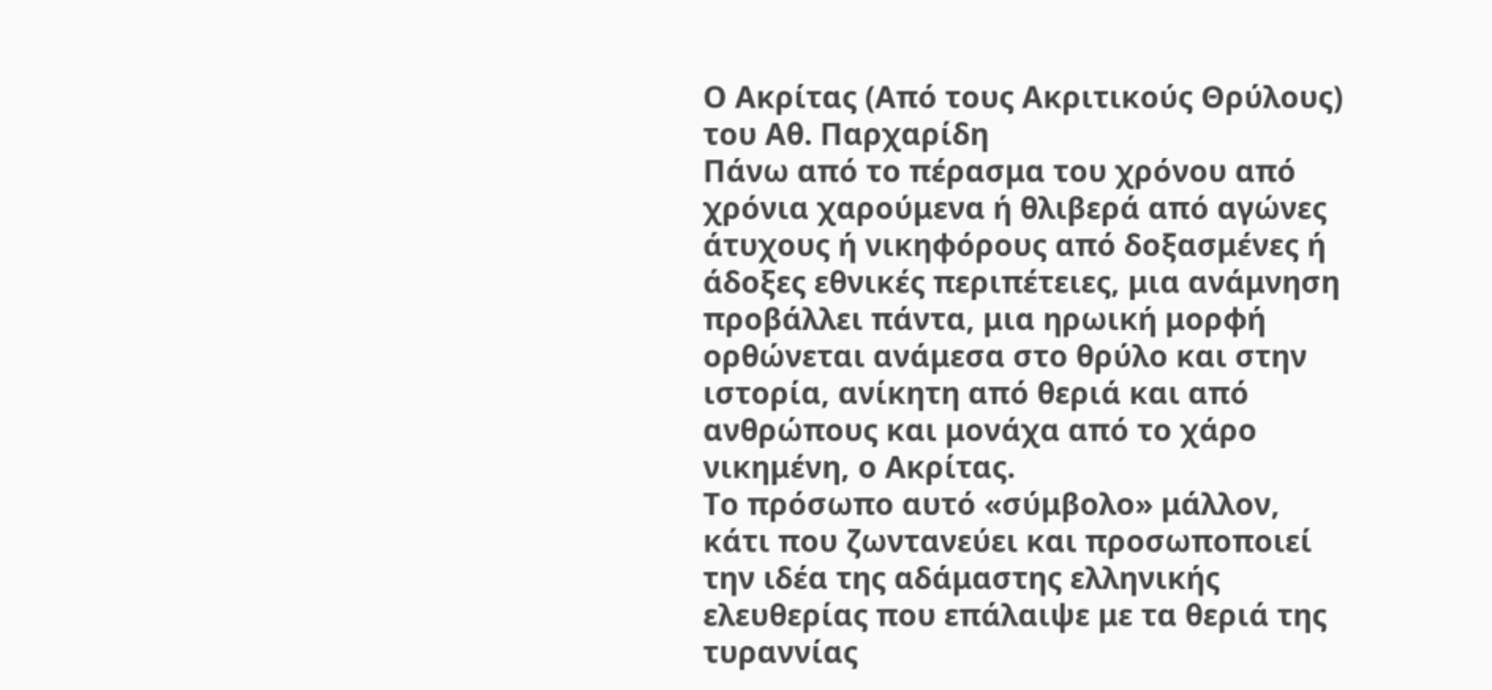Ο Ακρίτας (Από τους Ακριτικούς Θρύλους) του Αθ. Παρχαρίδη
Πάνω από το πέρασμα του χρόνου από χρόνια χαρούμενα ή θλιβερά από αγώνες άτυχους ή νικηφόρους από δοξασμένες ή άδοξες εθνικές περιπέτειες, μια ανάμνηση προβάλλει πάντα, μια ηρωική μορφή ορθώνεται ανάμεσα στο θρύλο και στην ιστορία, ανίκητη από θεριά και από ανθρώπους και μονάχα από το χάρο νικημένη, ο Ακρίτας.
Το πρόσωπο αυτό «σύμβολο» μάλλον, κάτι που ζωντανεύει και προσωποποιεί την ιδέα της αδάμαστης ελληνικής ελευθερίας που επάλαιψε με τα θεριά της τυραννίας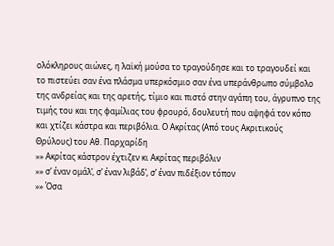ολόκληρους αιώνες, η λαϊκή μούσα το τραγούδησε και το τραγουδεί και το πιστεύει σαν ένα πλάσμα υπερκόσμιο σαν ένα υπεράνθρωπο σύμβολο της ανδρείας και της αρετής, τίμιο και πιστό στην αγάπη του, άγρυπνο της τιμής του και της φαμίλιας του φρουρό, δουλευτή που αψηφά τον κόπο και χτίζει κάστρα και περιβόλια. Ο Ακρίτας (Από τους Ακριτικούς Θρύλους) του Αθ. Παρχαρίδη
»» Ακρίτας κάστρον έχτιζεν κι Ακρίτας περιβόλιν
»» σ’ έναν ομάλ’, σ’ έναν λιβάδ’, σ’ έναν πιδέξιον τόπον
»» Όσα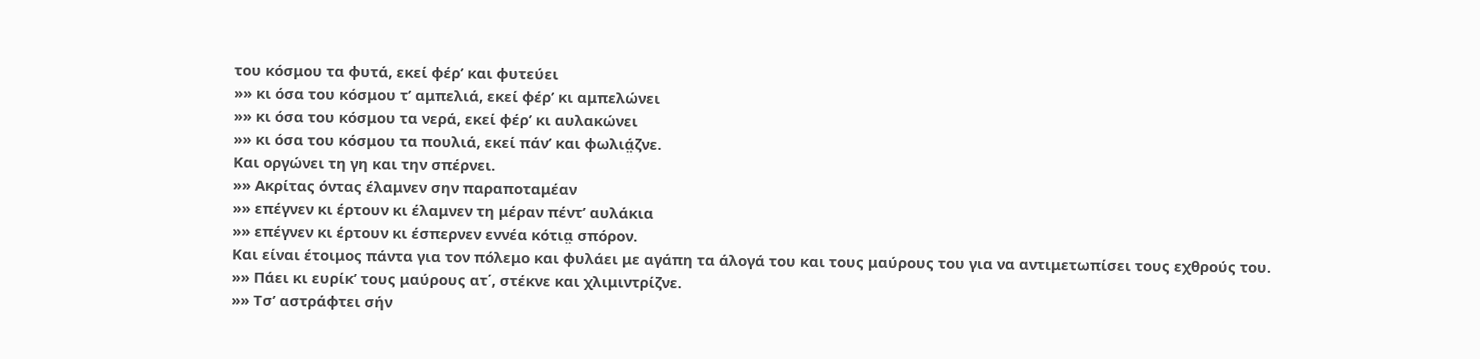του κόσμου τα φυτά, εκεί φέρ’ και φυτεύει
»» κι όσα του κόσμου τ’ αμπελιά, εκεί φέρ’ κι αμπελώνει
»» κι όσα του κόσμου τα νερά, εκεί φέρ’ κι αυλακώνει
»» κι όσα του κόσμου τα πουλιά, εκεί πάν’ και φωλιά̤ζνε.
Και οργώνει τη γη και την σπέρνει.
»» Ακρίτας όντας έλαμνεν σην παραποταμέαν
»» επέγνεν κι έρτουν κι έλαμνεν τη μέραν πέντ’ αυλάκια
»» επέγνεν κι έρτουν κι έσπερνεν εννέα κότια̤ σπόρον.
Και είναι έτοιμος πάντα για τον πόλεμο και φυλάει με αγάπη τα άλογά του και τους μαύρους του για να αντιμετωπίσει τους εχθρούς του.
»» Πάει κι ευρίκ’ τους μαύρους ατ΄, στέκνε και χλιμιντρίζνε.
»» Τσ’ αστράφτει σήν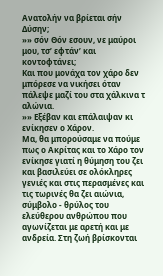Ανατολήν να βρίεται σήν Δύσην;
»» σόν Θόν εσουν, νε μαύροι μου, τσ’ εφτάν’ και κοντοφτάνει;
Και που μονάχα τον χάρο δεν μπόρεσε να νικήσει όταν πάλεψε μαζί του στα χάλκινα τ αλώνια.
»» Εξέβαν και επάλαιψαν κι ενίκησεν ο Χάρον.
Μα, θα μπορούσαμε να πούμε πως ο Ακρίτας και το Χάρο τον ενίκησε γιατί η θύμηση του ζει και βασιλεύει σε ολόκληρες γενιές και στις περασμένες και τις τωρινές θα ζει αιώνια, σύμβολο - θρύλος του ελεύθερου ανθρώπου που αγωνίζεται με αρετή και με ανδρεία. Στη ζωή βρίσκονται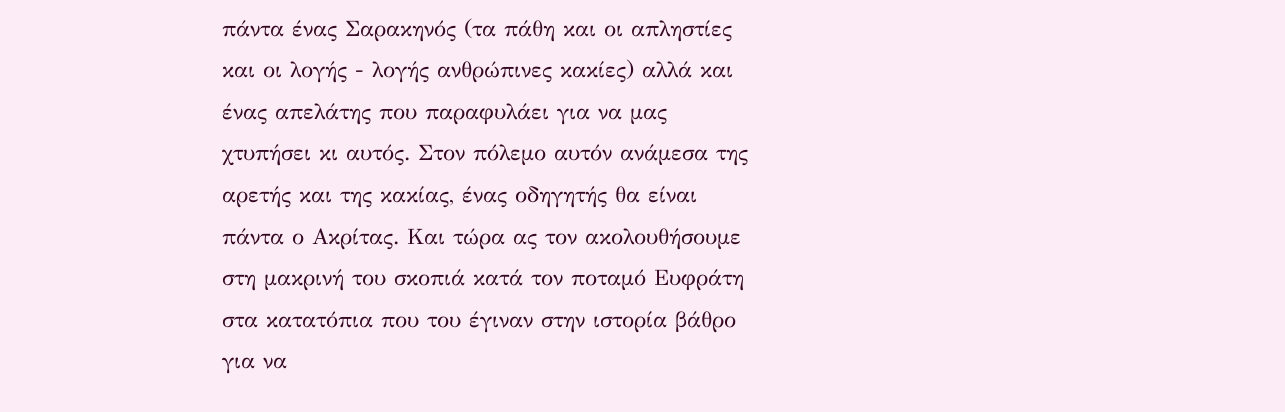πάντα ένας Σαρακηνός (τα πάθη και οι απληστίες και οι λογής - λογής ανθρώπινες κακίες) αλλά και ένας απελάτης που παραφυλάει για να μας χτυπήσει κι αυτός. Στον πόλεμο αυτόν ανάμεσα της αρετής και της κακίας, ένας οδηγητής θα είναι πάντα ο Ακρίτας. Και τώρα ας τον ακολουθήσουμε στη μακρινή του σκοπιά κατά τον ποταμό Ευφράτη στα κατατόπια που του έγιναν στην ιστορία βάθρο για να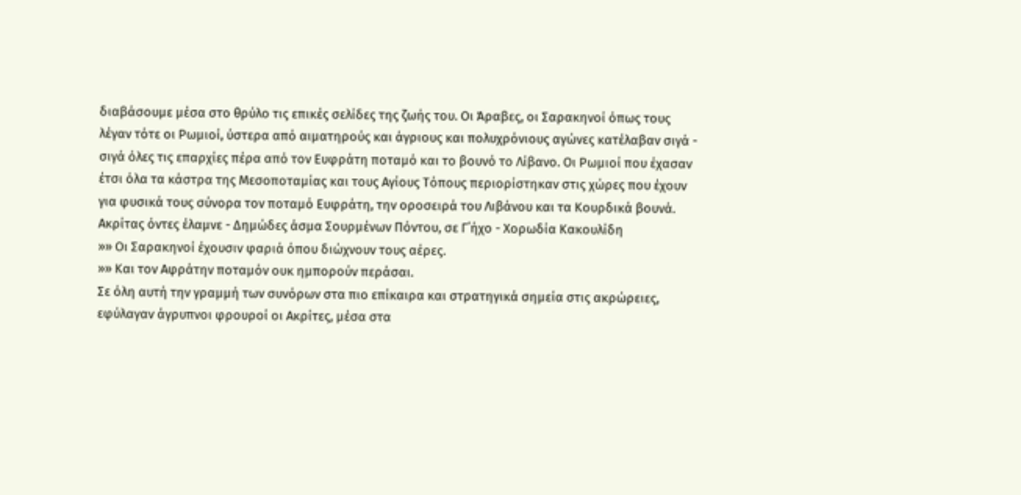διαβάσουμε μέσα στο θρύλο τις επικές σελίδες της ζωής του. Οι Άραβες, οι Σαρακηνοί όπως τους λέγαν τότε οι Ρωμιοί, ύστερα από αιματηρούς και άγριους και πολυχρόνιους αγώνες κατέλαβαν σιγά - σιγά όλες τις επαρχίες πέρα από τον Ευφράτη ποταμό και το βουνό το Λίβανο. Οι Ρωμιοί που έχασαν έτσι όλα τα κάστρα της Μεσοποταμίας και τους Αγίους Τόπους περιορίστηκαν στις χώρες που έχουν για φυσικά τους σύνορα τον ποταμό Ευφράτη, την οροσειρά του Λιβάνου και τα Κουρδικά βουνά. Ακρίτας όντες έλαμνε - Δημώδες άσμα Σουρμένων Πόντου, σε Γ΄ήχο - Χορωδία Κακουλίδη
»» Οι Σαρακηνοί έχουσιν φαριά όπου διώχνουν τους αέρες.
»» Και τον Αφράτην ποταμόν ουκ ημπορούν περάσαι.
Σε όλη αυτή την γραμμή των συνόρων στα πιο επίκαιρα και στρατηγικά σημεία στις ακρώρειες, εφύλαγαν άγρυπνοι φρουροί οι Ακρίτες, μέσα στα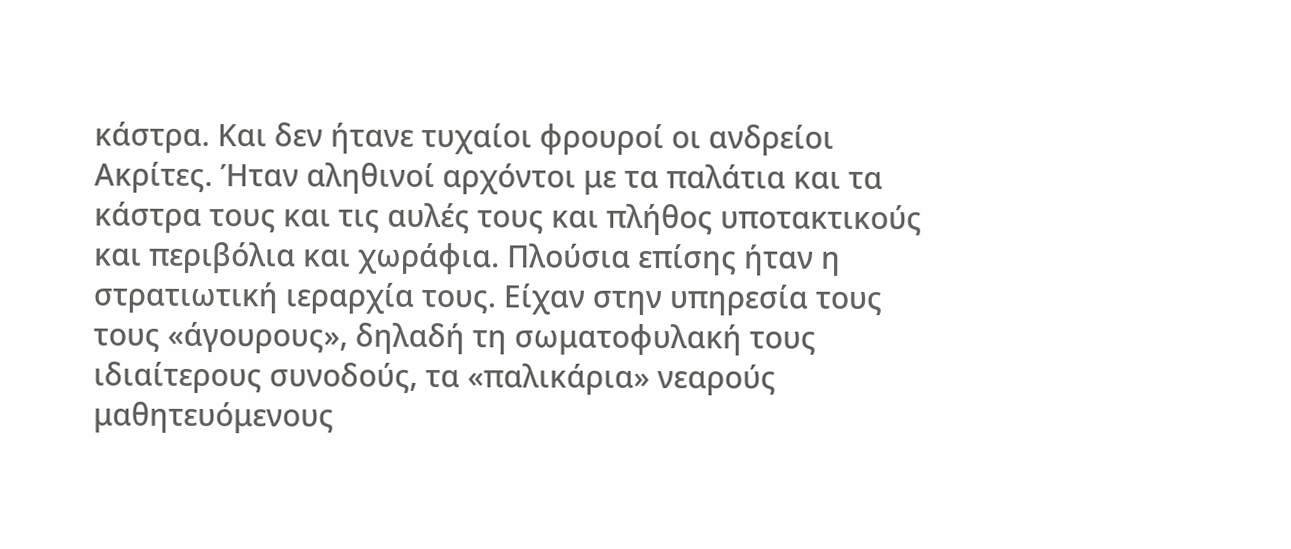κάστρα. Και δεν ήτανε τυχαίοι φρουροί οι ανδρείοι Ακρίτες. Ήταν αληθινοί αρχόντοι με τα παλάτια και τα κάστρα τους και τις αυλές τους και πλήθος υποτακτικούς και περιβόλια και χωράφια. Πλούσια επίσης ήταν η στρατιωτική ιεραρχία τους. Είχαν στην υπηρεσία τους τους «άγουρους», δηλαδή τη σωματοφυλακή τους ιδιαίτερους συνοδούς, τα «παλικάρια» νεαρούς μαθητευόμενους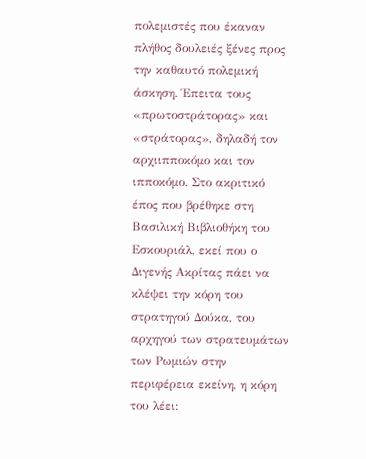πολεμιστές που έκαναν πλήθος δουλειές ξένες προς την καθαυτό πολεμική άσκηση. Έπειτα τους «πρωτοστράτορας» και «στράτορας», δηλαδή τον αρχιιπποκόμο και τον ιπποκόμο. Στο ακριτικό έπος που βρέθηκε στη Βασιλική Βιβλιοθήκη του Εσκουριάλ, εκεί που ο Διγενής Ακρίτας πάει να κλέψει την κόρη του στρατηγού Δούκα, του αρχηγού των στρατευμάτων των Ρωμιών στην περιφέρεια εκείνη, η κόρη του λέει: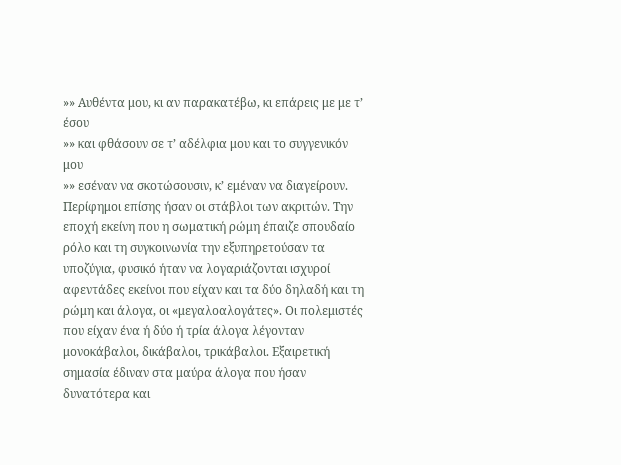»» Αυθέντα μου, κι αν παρακατέβω, κι επάρεις με με τ’ έσου
»» και φθάσουν σε τ’ αδέλφια μου και το συγγενικόν μου
»» εσέναν να σκοτώσουσιν, κ’ εμέναν να διαγείρουν.
Περίφημοι επίσης ήσαν οι στάβλοι των ακριτών. Την εποχή εκείνη που η σωματική ρώμη έπαιζε σπουδαίο ρόλο και τη συγκοινωνία την εξυπηρετούσαν τα υποζύγια, φυσικό ήταν να λογαριάζονται ισχυροί αφεντάδες εκείνοι που είχαν και τα δύο δηλαδή και τη ρώμη και άλογα, οι «μεγαλοαλογάτες». Οι πολεμιστές που είχαν ένα ή δύο ή τρία άλογα λέγονταν μονοκάβαλοι, δικάβαλοι, τρικάβαλοι. Εξαιρετική σημασία έδιναν στα μαύρα άλογα που ήσαν δυνατότερα και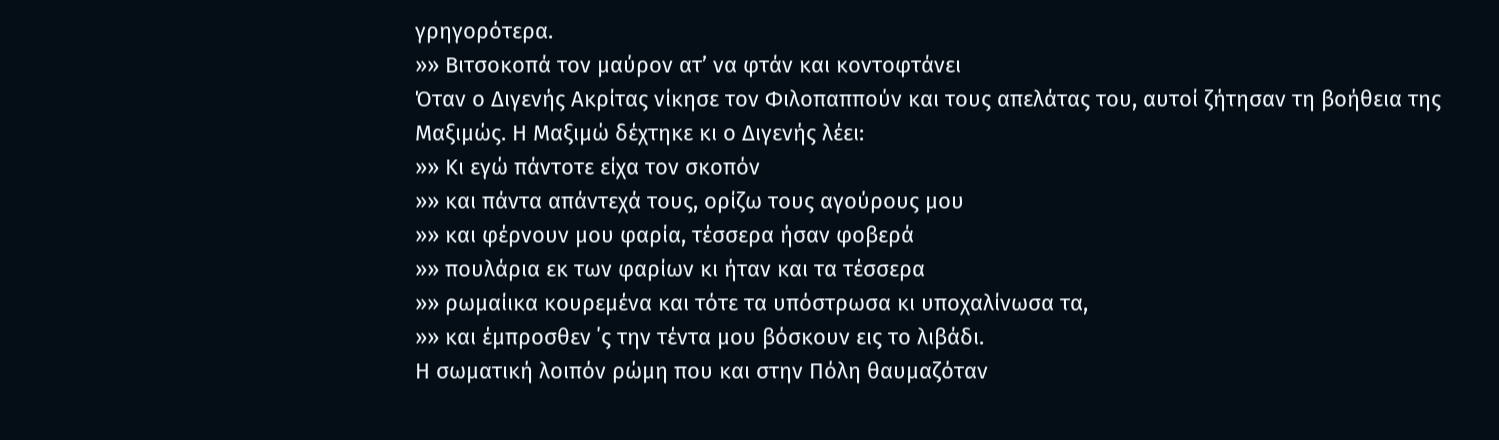γρηγορότερα.
»» Βιτσοκοπά τον μαύρον ατ’ να φτάν και κοντοφτάνει
Όταν ο Διγενής Ακρίτας νίκησε τον Φιλοπαππούν και τους απελάτας του, αυτοί ζήτησαν τη βοήθεια της Μαξιμώς. Η Μαξιμώ δέχτηκε κι ο Διγενής λέει:
»» Κι εγώ πάντοτε είχα τον σκοπόν
»» και πάντα απάντεχά τους, ορίζω τους αγούρους μου
»» και φέρνουν μου φαρία, τέσσερα ήσαν φοβερά
»» πουλάρια εκ των φαρίων κι ήταν και τα τέσσερα
»» ρωμαίικα κουρεμένα και τότε τα υπόστρωσα κι υποχαλίνωσα τα,
»» και έμπροσθεν ΄ς την τέντα μου βόσκουν εις το λιβάδι.
Η σωματική λοιπόν ρώμη που και στην Πόλη θαυμαζόταν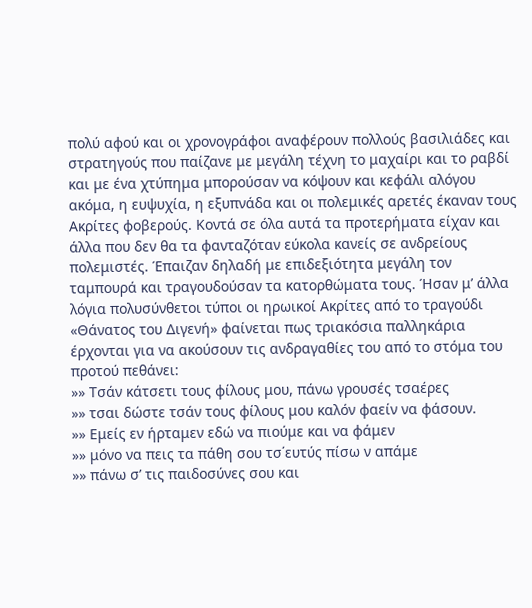πολύ αφού και οι χρονογράφοι αναφέρουν πολλούς βασιλιάδες και στρατηγούς που παίζανε με μεγάλη τέχνη το μαχαίρι και το ραβδί και με ένα χτύπημα μπορούσαν να κόψουν και κεφάλι αλόγου ακόμα, η ευψυχία, η εξυπνάδα και οι πολεμικές αρετές έκαναν τους Ακρίτες φοβερούς. Κοντά σε όλα αυτά τα προτερήματα είχαν και άλλα που δεν θα τα φανταζόταν εύκολα κανείς σε ανδρείους πολεμιστές. Έπαιζαν δηλαδή με επιδεξιότητα μεγάλη τον ταμπουρά και τραγουδούσαν τα κατορθώματα τους. Ήσαν μ’ άλλα λόγια πολυσύνθετοι τύποι οι ηρωικοί Ακρίτες από το τραγούδι «Θάνατος του Διγενή» φαίνεται πως τριακόσια παλληκάρια έρχονται για να ακούσουν τις ανδραγαθίες του από το στόμα του προτού πεθάνει:
»» Τσάν κάτσετι τους φίλους μου, πάνω γρουσές τσαέρες
»» τσαι δώστε τσάν τους φίλους μου καλόν φαείν να φάσουν.
»» Εμείς εν ήρταμεν εδώ να πιούμε και να φάμεν
»» μόνο να πεις τα πάθη σου τσ΄ευτύς πίσω ν απάμε
»» πάνω σ’ τις παιδοσύνες σου και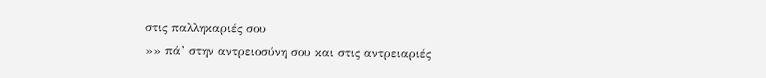στις παλληκαριές σου
»» πά’ στην αντρειοσύνη σου και στις αντρειαριές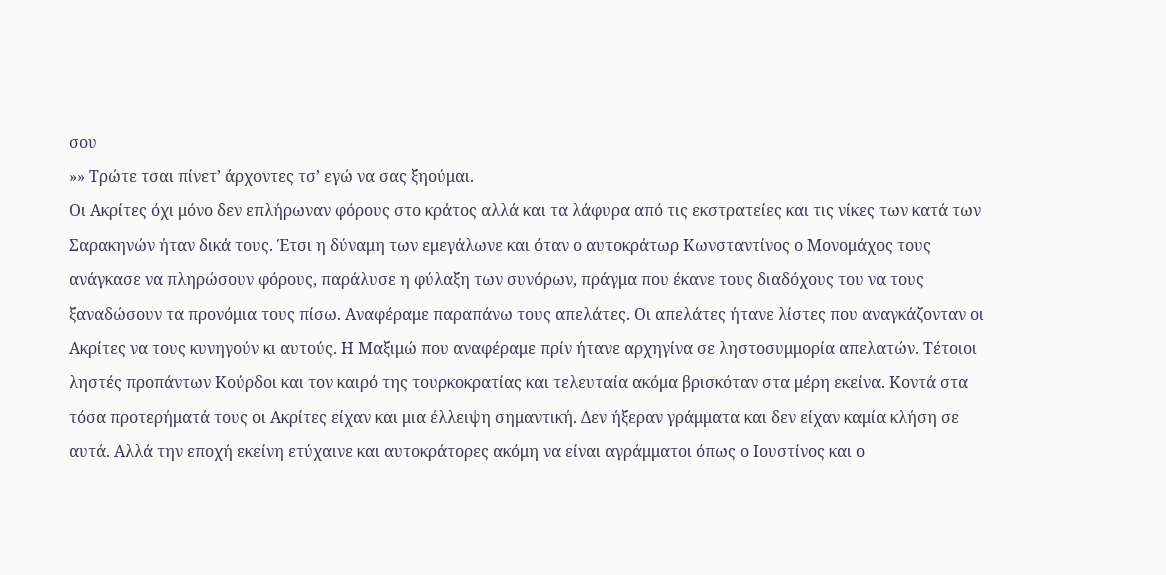σου
»» Τρώτε τσαι πίνετ’ άρχοντες τσ’ εγώ να σας ξηούμαι.
Οι Ακρίτες όχι μόνο δεν επλήρωναν φόρους στο κράτος αλλά και τα λάφυρα από τις εκστρατείες και τις νίκες των κατά των Σαρακηνών ήταν δικά τους. Έτσι η δύναμη των εμεγάλωνε και όταν ο αυτοκράτωρ Κωνσταντίνος ο Μονομάχος τους ανάγκασε να πληρώσουν φόρους, παράλυσε η φύλαξη των συνόρων, πράγμα που έκανε τους διαδόχους του να τους ξαναδώσουν τα προνόμια τους πίσω. Αναφέραμε παραπάνω τους απελάτες. Οι απελάτες ήτανε λίστες που αναγκάζονταν οι Ακρίτες να τους κυνηγούν κι αυτούς. Η Μαξιμώ που αναφέραμε πρίν ήτανε αρχηγίνα σε ληστοσυμμορία απελατών. Τέτοιοι ληστές προπάντων Κούρδοι και τον καιρό της τουρκοκρατίας και τελευταία ακόμα βρισκόταν στα μέρη εκείνα. Κοντά στα τόσα προτερήματά τους οι Ακρίτες είχαν και μια έλλειψη σημαντική. Δεν ήξεραν γράμματα και δεν είχαν καμία κλήση σε αυτά. Αλλά την εποχή εκείνη ετύχαινε και αυτοκράτορες ακόμη να είναι αγράμματοι όπως ο Ιουστίνος και ο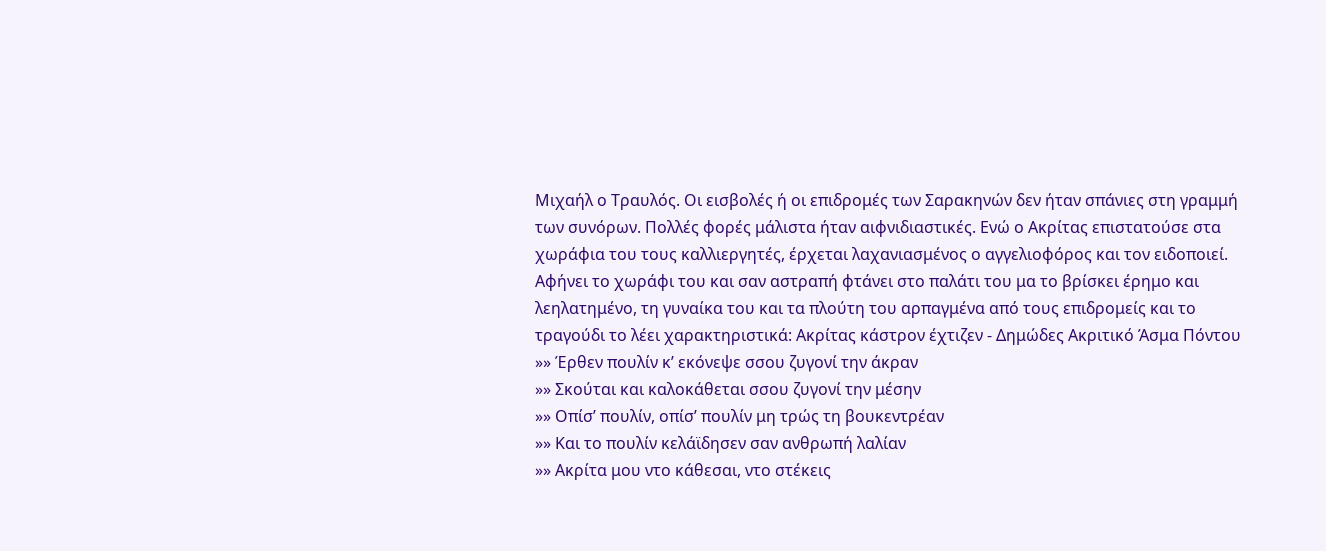Μιχαήλ ο Τραυλός. Οι εισβολές ή οι επιδρομές των Σαρακηνών δεν ήταν σπάνιες στη γραμμή των συνόρων. Πολλές φορές μάλιστα ήταν αιφνιδιαστικές. Ενώ ο Ακρίτας επιστατούσε στα χωράφια του τους καλλιεργητές, έρχεται λαχανιασμένος ο αγγελιοφόρος και τον ειδοποιεί. Αφήνει το χωράφι του και σαν αστραπή φτάνει στο παλάτι του μα το βρίσκει έρημο και λεηλατημένο, τη γυναίκα του και τα πλούτη του αρπαγμένα από τους επιδρομείς και το τραγούδι το λέει χαρακτηριστικά: Ακρίτας κάστρον έχτιζεν - Δημώδες Ακριτικό Άσμα Πόντου
»» Έρθεν πουλίν κ’ εκόνεψε σσου ζυγονί την άκραν
»» Σκούται και καλοκάθεται σσου ζυγονί την μέσην
»» Οπίσ’ πουλίν, οπίσ’ πουλίν μη τρώς τη βουκεντρέαν
»» Και το πουλίν κελάϊδησεν σαν ανθρωπή λαλίαν
»» Ακρίτα μου ντο κάθεσαι, ντο στέκεις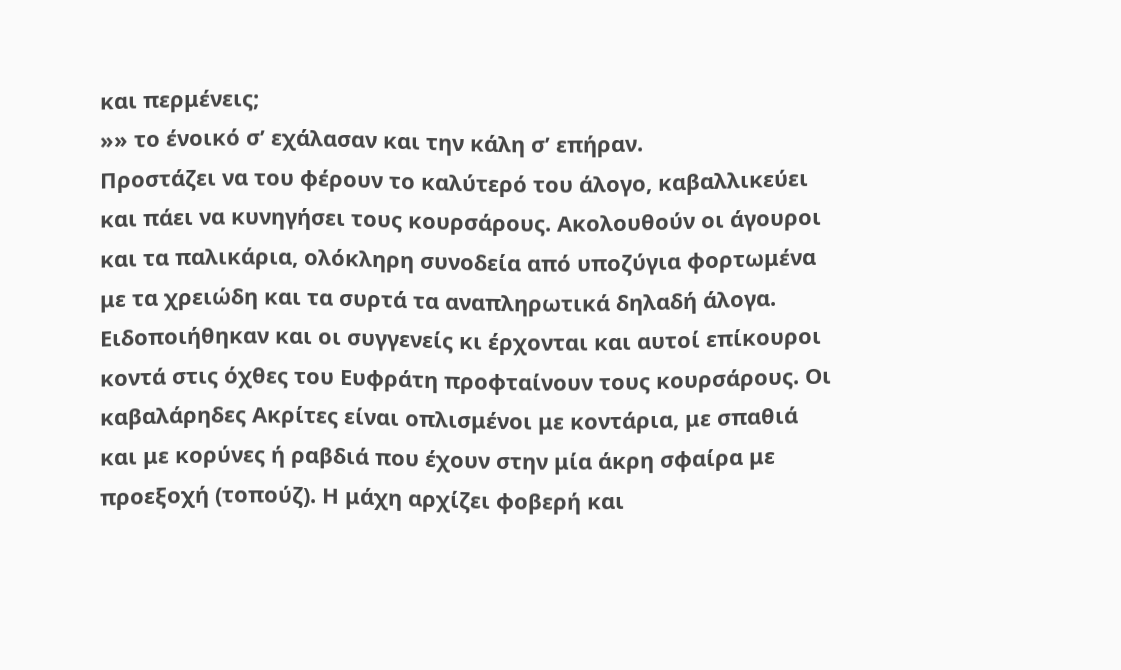και περμένεις;
»» το ένοικό σ’ εχάλασαν και την κάλη σ’ επήραν.
Προστάζει να του φέρουν το καλύτερό του άλογο, καβαλλικεύει και πάει να κυνηγήσει τους κουρσάρους. Ακολουθούν οι άγουροι και τα παλικάρια, ολόκληρη συνοδεία από υποζύγια φορτωμένα με τα χρειώδη και τα συρτά τα αναπληρωτικά δηλαδή άλογα. Ειδοποιήθηκαν και οι συγγενείς κι έρχονται και αυτοί επίκουροι κοντά στις όχθες του Ευφράτη προφταίνουν τους κουρσάρους. Οι καβαλάρηδες Ακρίτες είναι οπλισμένοι με κοντάρια, με σπαθιά και με κορύνες ή ραβδιά που έχουν στην μία άκρη σφαίρα με προεξοχή (τοπούζ). Η μάχη αρχίζει φοβερή και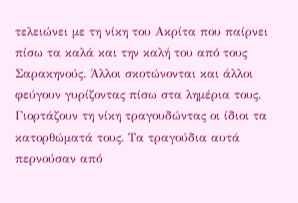τελειώνει με τη νίκη του Ακρίτα που παίρνει πίσω τα καλά και την καλή του από τους Σαρακηνούς. Άλλοι σκοτώνονται και άλλοι φεύγουν γυρίζοντας πίσω στα λημέρια τους. Γιορτάζουν τη νίκη τραγουδώντας οι ίδιοι τα κατορθώματά τους. Τα τραγούδια αυτά περνούσαν από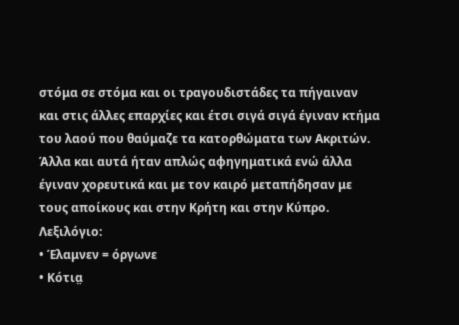στόμα σε στόμα και οι τραγουδιστάδες τα πήγαιναν και στις άλλες επαρχίες και έτσι σιγά σιγά έγιναν κτήμα του λαού που θαύμαζε τα κατορθώματα των Ακριτών. Άλλα και αυτά ήταν απλώς αφηγηματικά ενώ άλλα έγιναν χορευτικά και με τον καιρό μεταπήδησαν με τους αποίκους και στην Κρήτη και στην Κύπρο.
Λεξιλόγιο:
• Έλαμνεν = όργωνε
• Κότια̤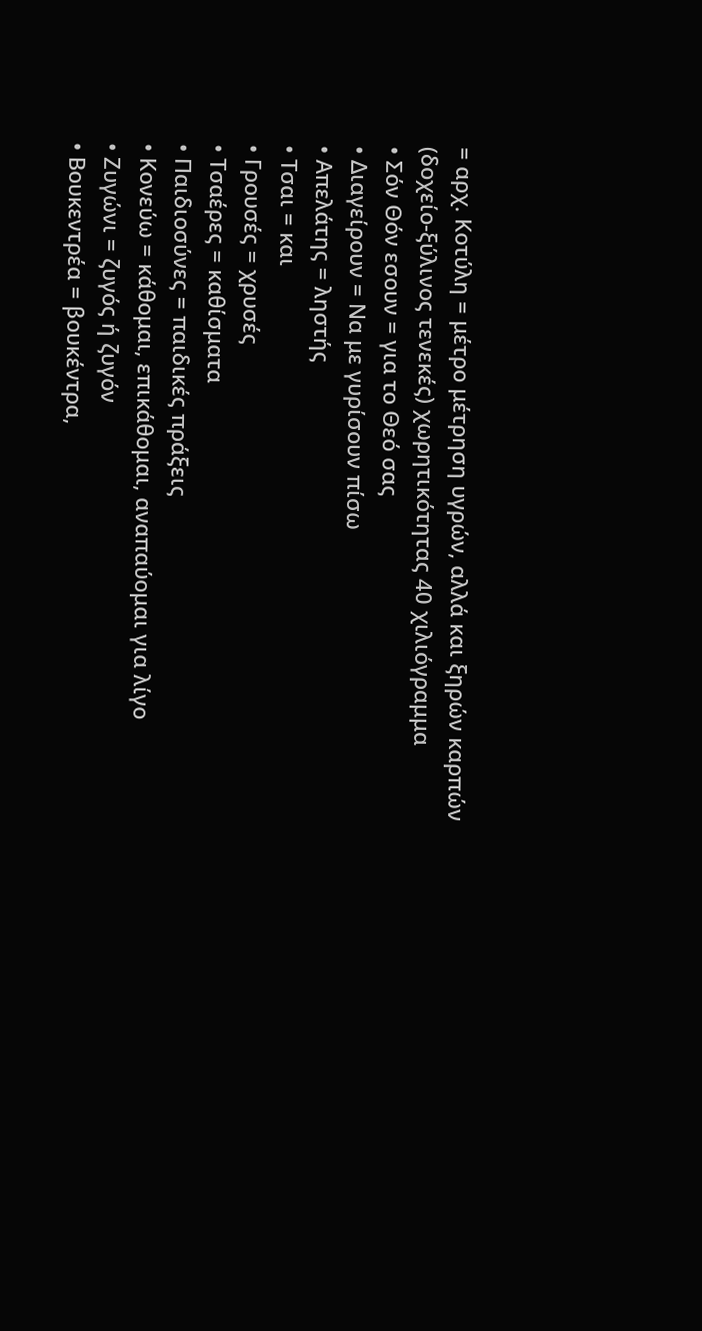= αρχ. Κοτύλη = μέτρο μέτρηση υγρών, αλλά και ξηρών καρπών (δοχείο-ξύλινος τενεκές) χωρητικότητας 40 χιλιόγραμμα
• Σόν Θόν εσουν = για το Θεό σας
• Διαγείρουν = Να με γυρίσουν πίσω
• Απελάτης = ληστής
• Τσαι = και
• Γρουσές = χρυσές
• Τσαέρες = καθίσματα
• Παιδιοσύνες = παιδικές πράξεις
• Κονεύω = κάθομαι, επικάθομαι, αναπαύομαι για λίγο
• Ζυγώνι = ζυγός ή ζυγόν
• Βουκεντρέα = βουκέντρα,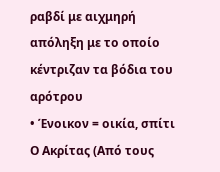ραβδί με αιχμηρή απόληξη με το οποίο κέντριζαν τα βόδια του αρότρου
• Ένοικον = οικία, σπίτι
Ο Ακρίτας (Από τους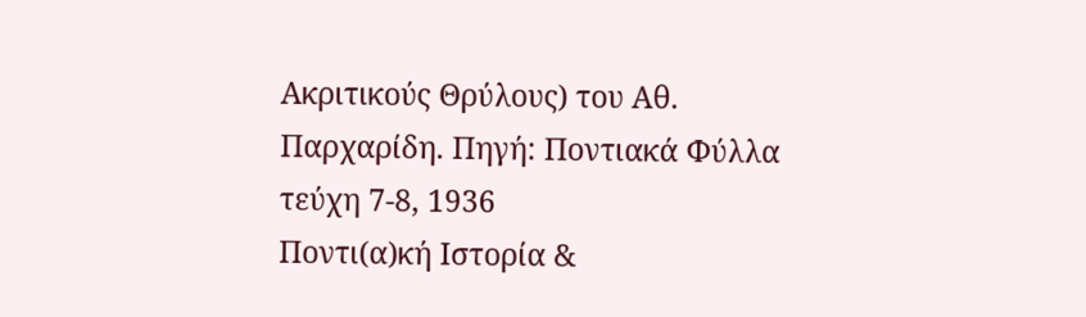Ακριτικούς Θρύλους) του Αθ. Παρχαρίδη. Πηγή: Ποντιακά Φύλλα τεύχη 7-8, 1936
Ποντι(α)κή Ιστορία &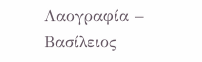Λαογραφία – Βασίλειος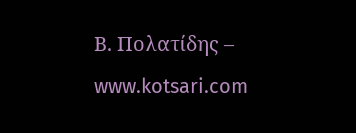Β. Πολατίδης – www.kotsari.com